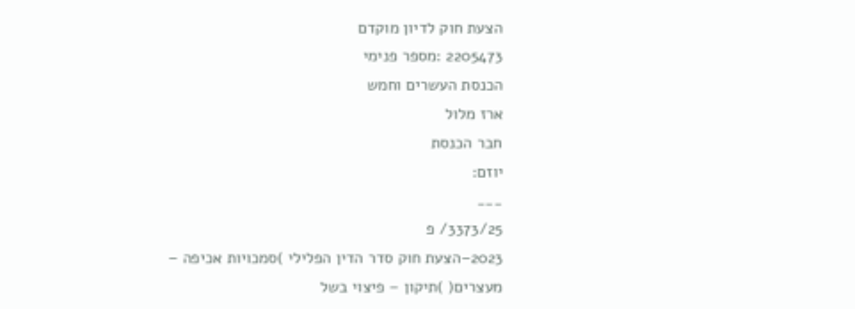הצעת חוק לדיון מוקדם
2205473 :מספר פנימי
הכנסת העשרים וחמש
ארז מלול
חבר הכנסת
יוזם:
___
3373/25/ פ
2023–הצעת חוק סדר הדין הפלילי )סמכויות אכיפה – מעצרים( )תיקון – פיצוי בשל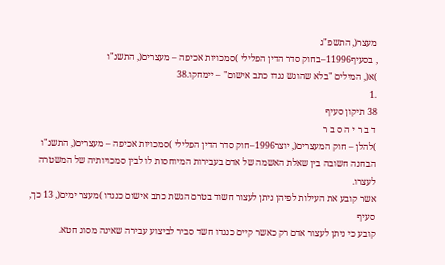מעצר(, התשפ"ג
, בסעיף11996–בחוק סדר הדין הפלילי )סמכויות אכיפה – מעצרים(, התשנ"ו
)א(, המילים "בלא שהוגש נגדו כתב אישום" – יימחקו.38
.1
38 תיקון סעיף
ד ב ר י ה ס ב ר
)להלן – חוק המעצרים(, יוצר1996–חוק סדר הדין הפלילי )סמכויות אכיפה – מעצרים(, התשנ"ו
הבחנה חשובה בין שאלת האשמה של אדם בעבירות המיוחסות לו לבין סמכויותיה של המשטרה לעצרו.
אשר קובע את העילות לפיהן ניתן לעצור חשוד בטרם הגשת כתב אישום כנגדו )מעצר ימים(, 13 כך, סעיף
קובע כי ניתן לעצור אדם רק כאשר קיים כנגדו חשד סביר לביצוע עבירה שאינה מסוג חטא.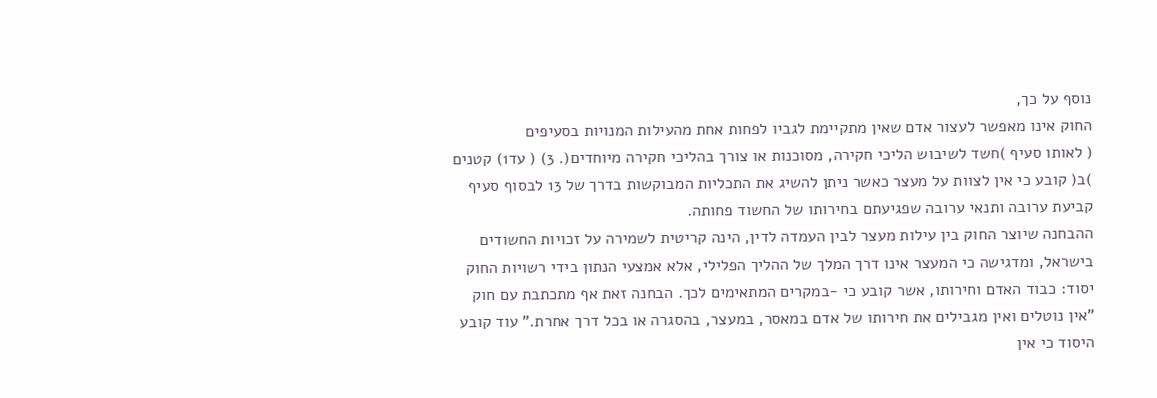נוסף על כך,
החוק אינו מאפשר לעצור אדם שאין מתקיימת לגביו לפחות אחת מהעילות המנויות בסעיפים
( לאותו סעיף )חשד לשיבוש הליכי חקירה, מסוכנות או צורך בהליכי חקירה מיוחדים(. 3) ( עד1) קטנים
)ב( קובע כי אין לצוות על מעצר כאשר ניתן להשיג את התכליות המבוקשות בדרך של 13 לבסוף סעיף
קביעת ערובה ותנאי ערובה שפגיעתם בחירותו של החשוד פחותה.
ההבחנה שיוצר החוק בין עילות מעצר לבין העמדה לדין, הינה קריטית לשמירה על זכויות החשודים
בישראל, ומדגישה כי המעצר אינו דרך המלך של ההליך הפלילי, אלא אמצעי הנתון בידי רשויות החוק
יסוד: כבוד האדם וחירותו, אשר קובע כי -במקרים המתאימים לכך. הבחנה זאת אף מתכתבת עם חוק
"אין נוטלים ואין מגבילים את חירותו של אדם במאסר, במעצר, בהסגרה או בכל דרך אחרת." עוד קובע
היסוד כי אין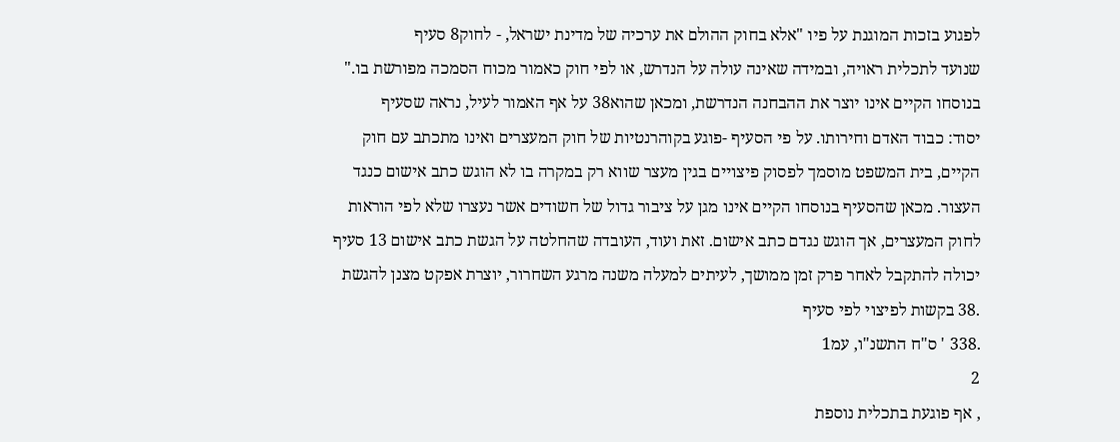לפגוע בזכות המוגנת על פיו "אלא בחוק ההולם את ערכיה של מדינת ישראל, - לחוק8 סעיף
שנועד לתכלית ראויה, ובמידה שאינה עולה על הנדרש, או לפי חוק כאמור מכוח הסמכה מפורשת בו."
בנוסחו הקיים אינו יוצר את ההבחנה הנדרשת, ומכאן שהוא38 על אף האמור לעיל, נראה שסעיף
יסוד: כבוד האדם וחירותו. על פי הסעיף -פוגע בקוהרנטיות של חוק המעצרים ואינו מתכתב עם חוק
הקיים, בית המשפט מוסמך לפסוק פיצויים בגין מעצר שווא רק במקרה בו לא הוגש כתב אישום כנגד
העצור. מכאן שהסעיף בנוסחו הקיים אינו מגן על ציבור גדול של חשודים אשר נעצרו שלא לפי הוראות
לחוק המעצרים, אך הוגש נגדם כתב אישום. זאת ועוד, העובדה שהחלטה על הגשת כתב אישום 13 סעיף
יכולה להתקבל לאחר פרק זמן ממושך, לעיתים למעלה משנה מרגע השחרור, יוצרת אפקט מצנן להגשת
.38 בקשות לפיצוי לפי סעיף
.338 ' ס"ח התשנ"ו, עמ1
2
, אף פוגעת בתכלית נוספת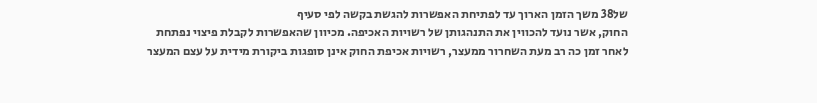של38 משך הזמן הארוך עד לפתיחת האפשרות להגשת בקשה לפי סעיף
החוק, אשר נועד להכווין את התנהגותן של רשויות האכיפה. מכיוון שהאפשרות לקבלת פיצוי נפתחת
לאחר זמן כה רב מעת השחרור ממעצר, רשויות אכיפת החוק אינן סופגות ביקורת מידית על עצם המעצר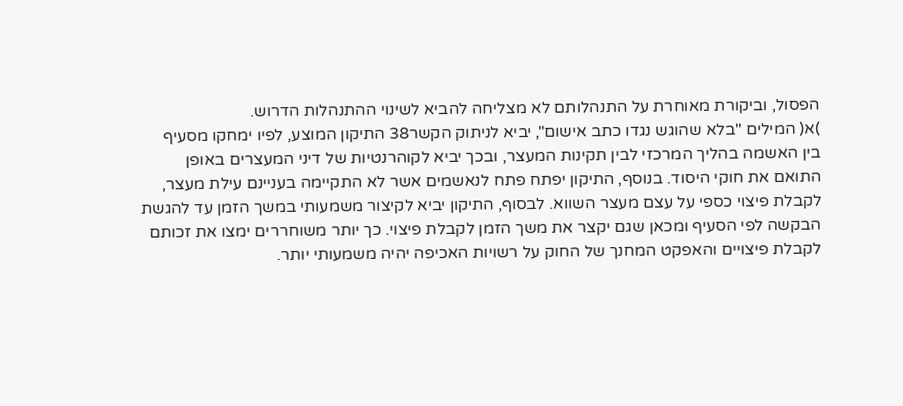הפסול, וביקורת מאוחרת על התנהלותם לא מצליחה להביא לשינוי ההתנהלות הדרוש.
)א( המילים "בלא שהוגש נגדו כתב אישום", יביא לניתוק הקשר38 התיקון המוצע, לפיו ימחקו מסעיף
בין האשמה בהליך המרכזי לבין תקינות המעצר, ובכך יביא לקוהרנטיות של דיני המעצרים באופן
התואם את חוקי היסוד. בנוסף, התיקון יפתח פתח לנאשמים אשר לא התקיימה בעניינם עילת מעצר,
לקבלת פיצוי כספי על עצם מעצר השווא. לבסוף, התיקון יביא לקיצור משמעותי במשך הזמן עד להגשת
הבקשה לפי הסעיף ומכאן שגם יקצר את משך הזמן לקבלת פיצוי. כך יותר משוחררים ימצו את זכותם
לקבלת פיצויים והאפקט המחנך של החוק על רשויות האכיפה יהיה משמעותי יותר.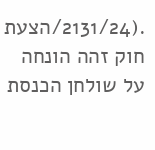.(2131/24/הצעת חוק זהה הונחה על שולחן הכנסת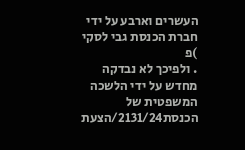העשרים וארבע על ידי חברת הכנסת גבי לסקי )פ
. ולפיכך לא נבדקה מחדש על ידי הלשכה המשפטית של הכנסת2131/24/הצעת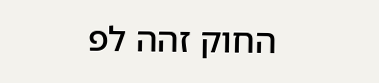החוק זהה לפ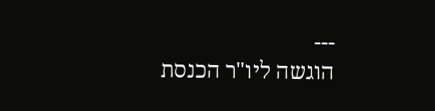---
הוגשה ליו"ר הכנסת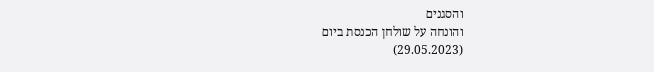והסגנים
והונחה על שולחן הכנסת ביום
(29.05.2023)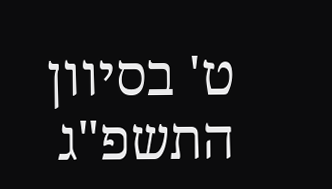ט' בסיוון התשפ"ג